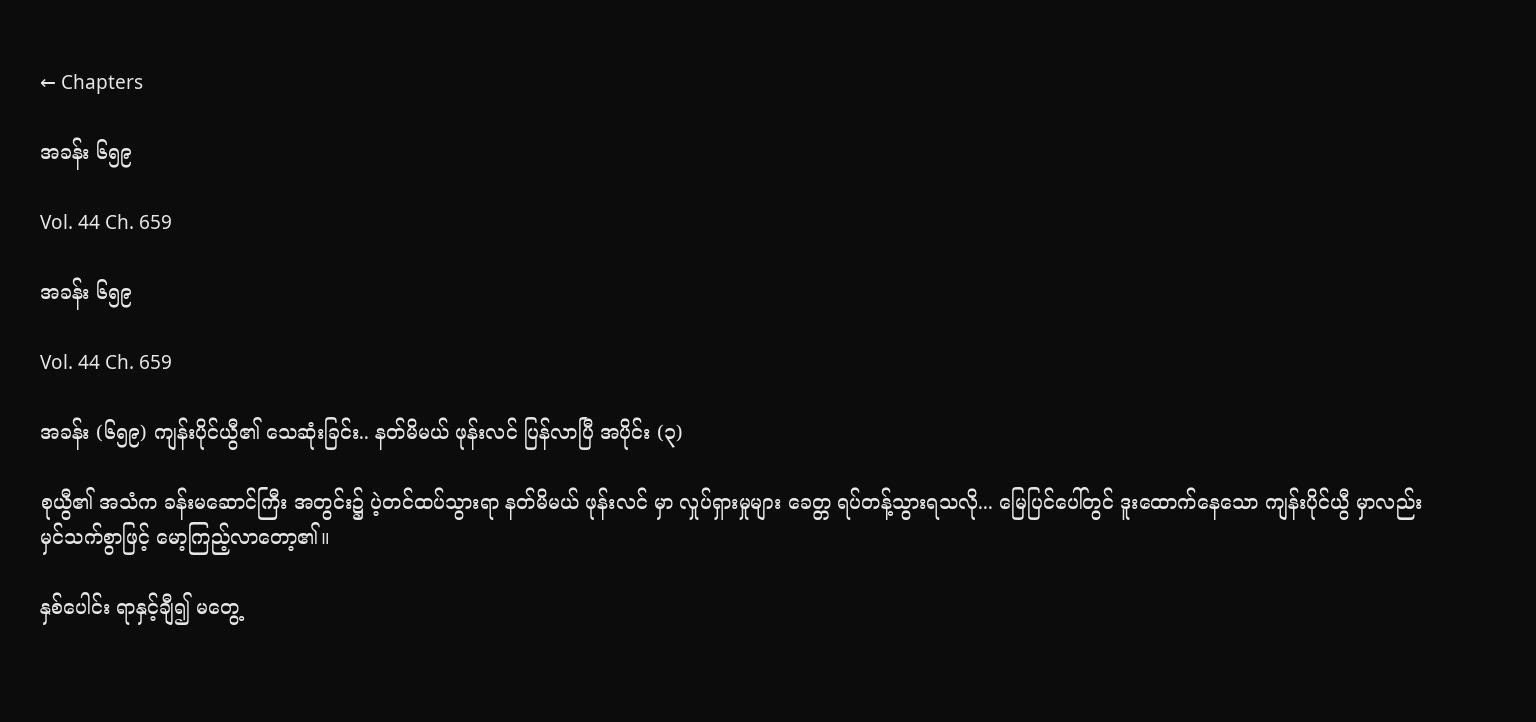← Chapters

အခန်း ၆၅၉

Vol. 44 Ch. 659

အခန်း ၆၅၉

Vol. 44 Ch. 659

အခန်း (၆၅၉) ကျန်းပိုင်ယွီ၏ သေဆုံးခြင်း.. နတ်မိမယ် ဖုန်းလင် ပြန်လာပြီ အပိုင်း (၃)

စုယွီ၏ အသံက ခန်းမဆောင်ကြီး အတွင်း၌ ပဲ့တင်ထပ်သွားရာ နတ်မိမယ် ဖုန်းလင် မှာ လှုပ်ရှားမှုများ ခေတ္တ ရပ်တန့်သွားရသလို... မြေပြင်ပေါ်တွင် ဒူးထောက်နေသော ကျန်းပိုင်ယွီ မှာလည်း မှင်သက်စွာဖြင့် မော့ကြည့်လာတော့၏။

နှစ်ပေါင်း ရာနှင့်ချီ၍ မတွေ့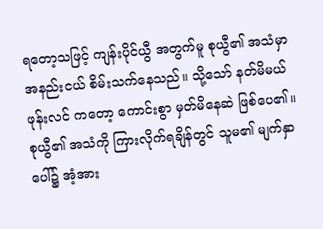ရတော့သဖြင့် ကျန်းပိုင်ယွီ အတွက်မူ စုယွီ၏ အသံမှာ အနည်းငယ် စိမ်းသက်နေသည်။ သို့သော် နတ်မိမယ် ဖုန်းလင် ကတော့ ကောင်းစွာ မှတ်မိနေဆဲ ဖြစ်ပေ၏။ စုယွီ၏ အသံကို ကြားလိုက်ရချိန်တွင် သူမ၏ မျက်နှာပေါ်၌ အံ့အား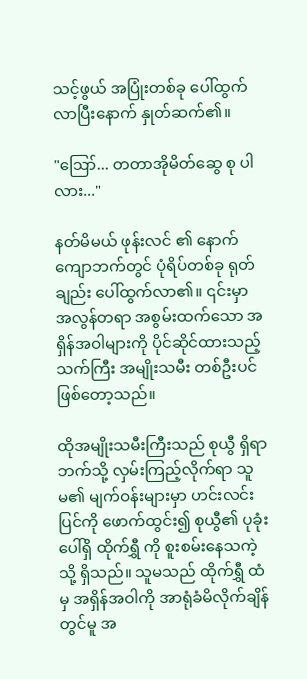သင့်ဖွယ် အပြုံးတစ်ခု ပေါ်ထွက်လာပြီးနောက် နှုတ်ဆက်၏။

"ဪ... တတာအိုမိတ်ဆွေ စု ပါလား..."

နတ်မိမယ် ဖုန်းလင် ၏ နောက်ကျောဘက်တွင် ပုံရိပ်တစ်ခု ရုတ်ချည်း ပေါ်ထွက်လာ၏။ ၎င်းမှာ အလွန်တရာ အစွမ်းထက်သော အရှိန်အဝါများကို ပိုင်ဆိုင်ထားသည့် သက်ကြီး အမျိုးသမီး တစ်ဦးပင် ဖြစ်တော့သည်။

ထိုအမျိုးသမီးကြီးသည် စုယွီ ရှိရာဘက်သို့ လှမ်းကြည့်လိုက်ရာ သူမ၏ မျက်ဝန်းများမှာ ဟင်းလင်းပြင်ကို ဖောက်ထွင်း၍ စုယွီ၏ ပုခုံးပေါ်ရှိ ထိုက်ရွှီ ကို စူးစမ်းနေသကဲ့သို့ ရှိသည်။ သူမသည် ထိုက်ရွှီ ထံမှ အရှိန်အဝါကို အာရုံခံမိလိုက်ချိန်တွင်မူ အ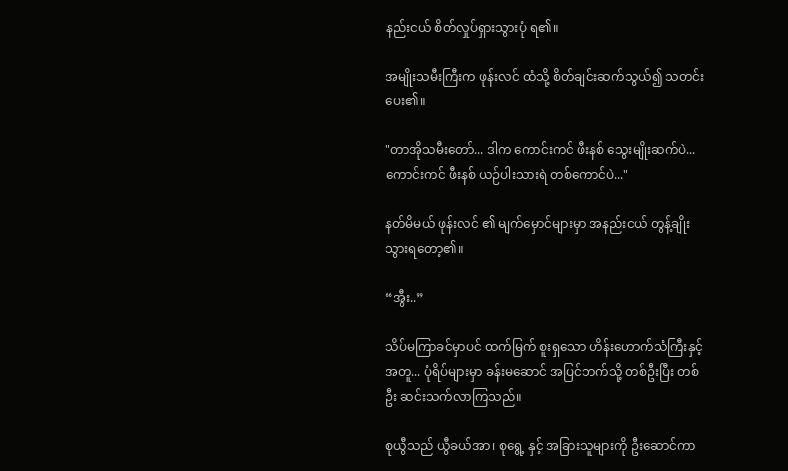နည်းငယ် စိတ်လှုပ်ရှားသွားပုံ ရ၏။

အမျိုးသမီးကြီးက ဖုန်းလင် ထံသို့ စိတ်ချင်းဆက်သွယ်၍ သတင်းပေး၏။

"တာအိုသမီးတော်... ဒါက ကောင်းကင် ဖီးနစ် သွေးမျိုးဆက်ပဲ... ကောင်းကင် ဖီးနစ် ယဉ်ပါးသားရဲ တစ်ကောင်ပဲ..."

နတ်မိမယ် ဖုန်းလင် ၏ မျက်မှောင်များမှာ အနည်းငယ် တွန့်ချိုးသွားရတော့၏။

“အွီး..”

သိပ်မကြာခင်မှာပင် ထက်မြက် စူးရှသော ဟိန်းဟောက်သံကြီးနှင့်အတူ... ပုံရိပ်များမှာ ခန်းမဆောင် အပြင်ဘက်သို့ တစ်ဦးပြီး တစ်ဦး ဆင်းသက်လာကြသည်။

စုယွီသည် ယွီခယ်အာ၊ စုရွေ့ နှင့် အခြားသူများကို ဦးဆောင်ကာ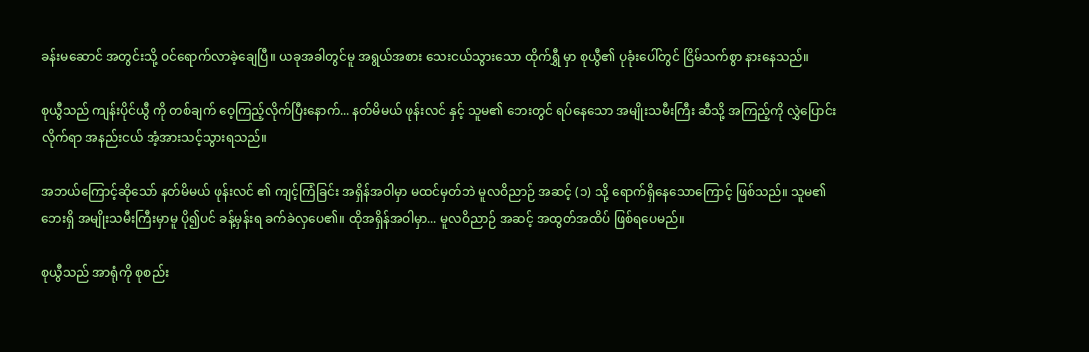ခန်းမဆောင် အတွင်းသို့ ဝင်ရောက်လာခဲ့ချေပြီ။ ယခုအခါတွင်မူ အရွယ်အစား သေးငယ်သွားသော ထိုက်ရွှီ မှာ စုယွီ၏ ပုခုံးပေါ်တွင် ငြိမ်သက်စွာ နားနေသည်။

စုယွီသည် ကျန်းပိုင်ယွီ ကို တစ်ချက် ဝေ့ကြည့်လိုက်ပြီးနောက်... နတ်မိမယ် ဖုန်းလင် နှင့် သူမ၏ ဘေးတွင် ရပ်နေသော အမျိုးသမီးကြီး ဆီသို့ အကြည့်ကို လွှဲပြောင်းလိုက်ရာ အနည်းငယ် အံ့အားသင့်သွားရသည်။

အဘယ်ကြောင့်ဆိုသော် နတ်မိမယ် ဖုန်းလင် ၏ ကျင့်ကြံခြင်း အရှိန်အဝါမှာ မထင်မှတ်ဘဲ မူလဝိညာဉ် အဆင့် (၁) သို့ ရောက်ရှိနေသောကြောင့် ဖြစ်သည်။ သူမ၏ ဘေးရှိ အမျိုးသမီးကြီးမှာမူ ပို၍ပင် ခန့်မှန်းရ ခက်ခဲလှပေ၏။ ထိုအရှိန်အဝါမှာ... မူလဝိညာဉ် အဆင့် အထွတ်အထိပ် ဖြစ်ရပေမည်။

စုယွီသည် အာရုံကို စုစည်း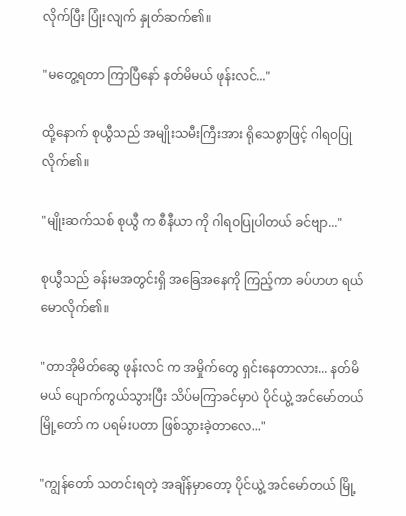လိုက်ပြီး ပြုံးလျက် နှုတ်ဆက်၏။

"မတွေ့ရတာ ကြာပြီနော် နတ်မိမယ် ဖုန်းလင်..."

ထို့နောက် စုယွီသည် အမျိုးသမီးကြီးအား ရိုသေစွာဖြင့် ဂါရဝပြုလိုက်၏။

"မျိုးဆက်သစ် စုယွီ က စီနီယာ ကို ဂါရဝပြုပါတယ် ခင်ဗျာ..."

စုယွီသည် ခန်းမအတွင်းရှိ အခြေအနေကို ကြည့်ကာ ခပ်ဟဟ ရယ်မောလိုက်၏။

"တာအိုမိတ်ဆွေ ဖုန်းလင် က အမှိုက်တွေ ရှင်းနေတာလား... နတ်မိမယ် ပျောက်ကွယ်သွားပြီး သိပ်မကြာခင်မှာပဲ ပိုင်ယွဲ့ အင်မော်တယ် မြို့တော် က ပရမ်းပတာ ဖြစ်သွားခဲ့တာလေ..."

"ကျွန်တော် သတင်းရတဲ့ အချိန်မှာတော့ ပိုင်ယွဲ့ အင်မော်တယ် မြို့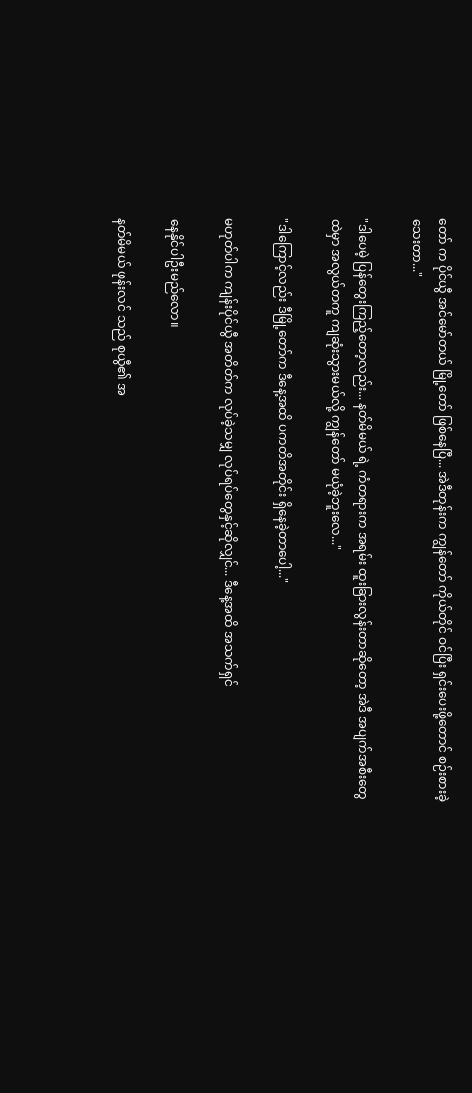တော် က ပိုင်ယွီ အင်မော်တယ် မြို့တော် ဖြစ်နေပြီ... အဲဒီတုန်းက ကျွန်တော် ကိုယ်တိုင် ဝင်ပြီး ရှင်းပေးဖို့တောင် စဉ်းစားခဲ့သေးတာ..."

"ဒါပေမဲ့ ပြန်တွေးကြည့်တော့လည်း... နတ်မိမယ် ရဲ့ ကံတရားက အရမ်း ထူးခြားလွန်းတာဆိုတော့ အဲဒီ အပျက်အစီးတွေထဲမှာ အလွယ်တကူ ကျဆုံးသွားမယ်လို့ ကျွန်တော် မယုံခဲ့ဘူးလေ..."

"ဒါကြောင့်လည်း ဒီမြို့တော်က ဒီနေ့အထိ ပကတိအတိုင်း ရှိနေခဲ့တာပေါ့..."

မဟုတ်ပါက ကျန်းပိုင်ယွီ အတိတ်က လုပ်ခဲ့သမျှ လုပ်ရပ်တွေနှင့်ဆိုလျှင်... ဒီနေ့အထိ အသက်ရှင်

နေနိုင်ပါဦးမည်လော။

နတ်မိမယ် ဖုန်းလင် သည် စုယွီ၏ အ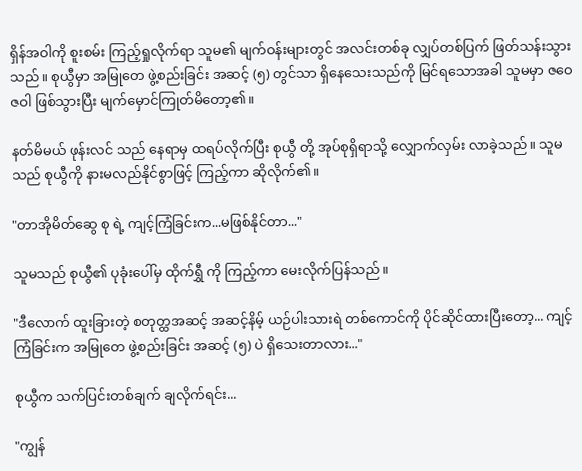ရှိန်အဝါကို စူးစမ်း ကြည့်ရှုလိုက်ရာ သူမ၏ မျက်ဝန်းများတွင် အလင်းတစ်ခု လျှပ်တစ်ပြက် ဖြတ်သန်းသွားသည်။ စုယွီမှာ အမြုတေ ဖွဲ့စည်းခြင်း အဆင့် (၅) တွင်သာ ရှိနေသေးသည်ကို မြင်ရသောအခါ သူမမှာ ဇဝေဇဝါ ဖြစ်သွားပြီး မျက်မှောင်ကြုတ်မိတော့၏။

နတ်မိမယ် ဖုန်းလင် သည် နေရာမှ ထရပ်လိုက်ပြီး စုယွီ တို့ အုပ်စုရှိရာသို့ လျှောက်လှမ်း လာခဲ့သည်။ သူမသည် စုယွီကို နားမလည်နိုင်စွာဖြင့် ကြည့်ကာ ဆိုလိုက်၏။

"တာအိုမိတ်ဆွေ စု ရဲ့ ကျင့်ကြံခြင်းက...မဖြစ်နိုင်တာ..."

သူမသည် စုယွီ၏ ပုခုံးပေါ်မှ ထိုက်ရွှီ ကို ကြည့်ကာ မေးလိုက်ပြန်သည်။

"ဒီလောက် ထူးခြားတဲ့ စတုတ္ထအဆင့် အဆင့်နိမ့် ယဉ်ပါးသားရဲ တစ်ကောင်ကို ပိုင်ဆိုင်ထားပြီးတော့... ကျင့်ကြံခြင်းက အမြုတေ ဖွဲ့စည်းခြင်း အဆင့် (၅) ပဲ ရှိသေးတာလား..."

စုယွီက သက်ပြင်းတစ်ချက် ချလိုက်ရင်း...

"ကျွန်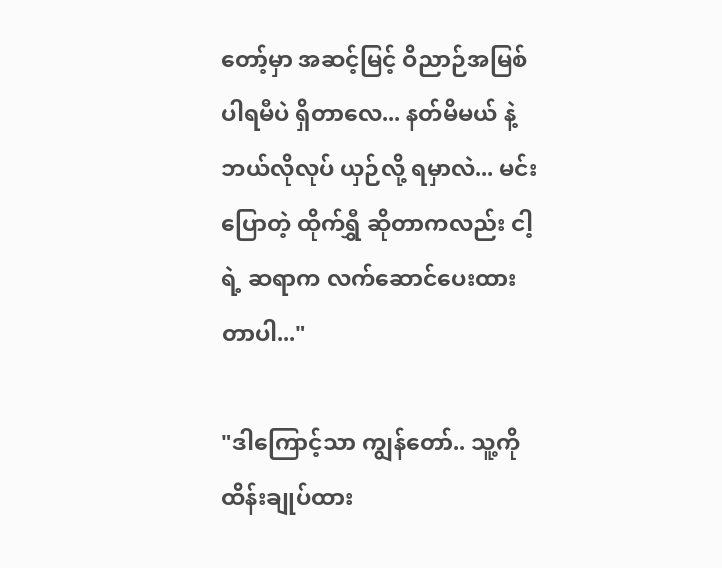တော့်မှာ အဆင့်မြင့် ဝိညာဉ်အမြစ် ပါရမီပဲ ရှိတာလေ... နတ်မိမယ် နဲ့ ဘယ်လိုလုပ် ယှဉ်လို့ ရမှာလဲ... မင်း ပြောတဲ့ ထိုက်ရွှီ ဆိုတာကလည်း ငါ့ရဲ့ ဆရာက လက်ဆောင်ပေးထားတာပါ..."

"ဒါကြောင့်သာ ကျွန်တော်.. သူ့ကို ထိန်းချုပ်ထား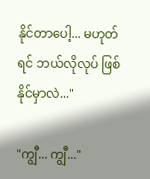နိုင်တာပေါ့... မဟုတ်ရင် ဘယ်လိုလုပ် ဖြစ်နိုင်မှာလဲ..."

"ကျွီ... ကျွီ..."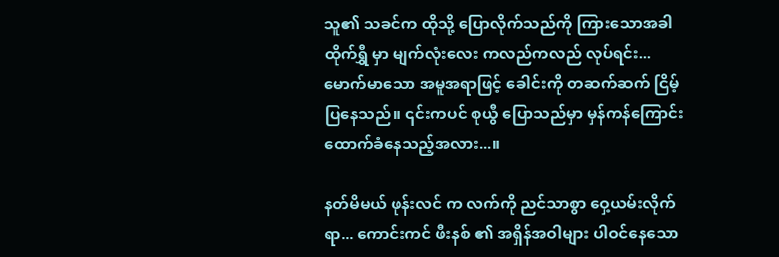သူ၏ သခင်က ထိုသို့ ပြောလိုက်သည်ကို ကြားသောအခါ ထိုက်ရွှီ မှာ မျက်လုံးလေး ကလည်ကလည် လုပ်ရင်း... မောက်မာသော အမူအရာဖြင့် ခေါင်းကို တဆက်ဆက် ငြိမ့်ပြနေသည်။ ၎င်းကပင် စုယွီ ပြောသည်မှာ မှန်ကန်ကြောင်း ထောက်ခံနေသည့်အလား...။

နတ်မိမယ် ဖုန်းလင် က လက်ကို ညင်သာစွာ ဝှေ့ယမ်းလိုက်ရာ... ကောင်းကင် ဖီးနစ် ၏ အရှိန်အဝါများ ပါဝင်နေသော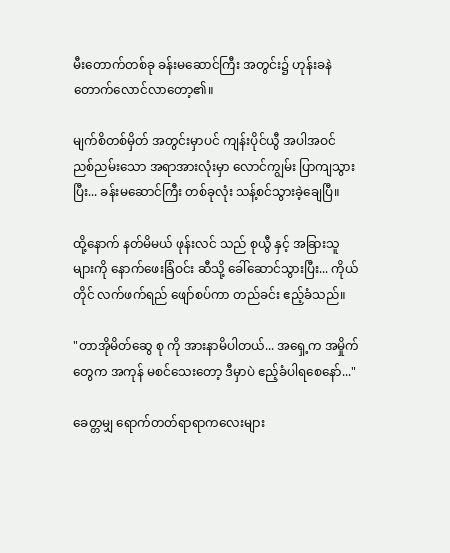မီးတောက်တစ်ခု ခန်းမဆောင်ကြီး အတွင်း၌ ဟုန်းခနဲ တောက်လောင်လာတော့၏။

မျက်စိတစ်မှိတ် အတွင်းမှာပင် ကျန်းပိုင်ယွီ အပါအဝင် ညစ်ညမ်းသော အရာအားလုံးမှာ လောင်ကျွမ်း ပြာကျသွားပြီး... ခန်းမဆောင်ကြီး တစ်ခုလုံး သန့်စင်သွားခဲ့ချေပြီ။

ထို့နောက် နတ်မိမယ် ဖုန်းလင် သည် စုယွီ နှင့် အခြားသူများကို နောက်ဖေးခြံဝင်း ဆီသို့ ခေါ်ဆောင်သွားပြီး... ကိုယ်တိုင် လက်ဖက်ရည် ဖျော်စပ်ကာ တည်ခင်း ဧည့်ခံသည်။

"တာအိုမိတ်ဆွေ စု ကို အားနာမိပါတယ်... အရှေ့က အမှိုက်တွေက အကုန် မစင်သေးတော့ ဒီမှာပဲ ဧည့်ခံပါရစေနော်..."

ခေတ္တမျှ ရောက်တတ်ရာရာကလေးများ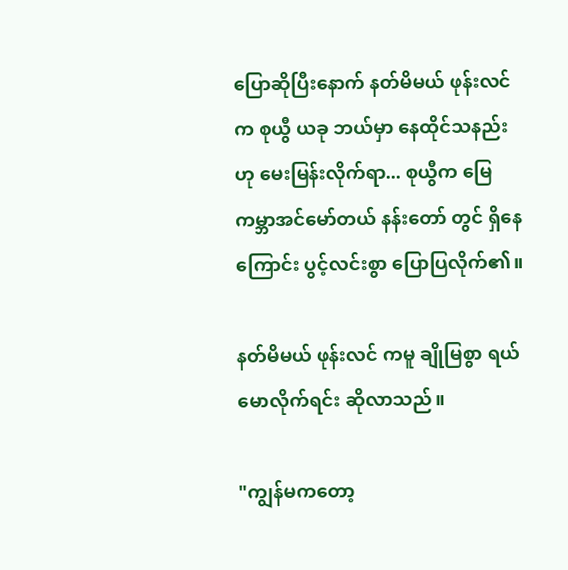ပြောဆိုပြီးနောက် နတ်မိမယ် ဖုန်းလင် က စုယွီ ယခု ဘယ်မှာ နေထိုင်သနည်းဟု မေးမြန်းလိုက်ရာ... စုယွီက မြေကမ္ဘာအင်မော်တယ် နန်းတော် တွင် ရှိနေကြောင်း ပွင့်လင်းစွာ ပြောပြလိုက်၏။

နတ်မိမယ် ဖုန်းလင် ကမူ ချိုမြစွာ ရယ်မောလိုက်ရင်း ဆိုလာသည်။

"ကျွန်မကတော့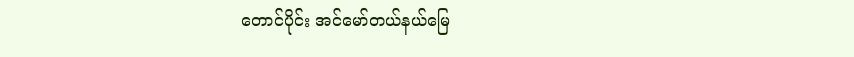တောင်ပိုင်း အင်မော်တယ်နယ်မြေ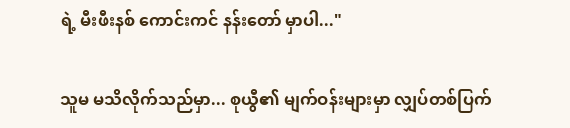ရဲ့ မီးဖီးနစ် ကောင်းကင် နန်းတော် မှာပါ..."

သူမ မသိလိုက်သည်မှာ... စုယွီ၏ မျက်ဝန်းများမှာ လျှပ်တစ်ပြက်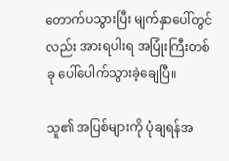တောက်ပသွားပြီး မျက်နှာပေါ်တွင်လည်း အားရပါးရ အပြုံးကြီးတစ်ခု ပေါ်ပေါက်သွားခဲ့ချေပြီ။

သူ၏ အပြစ်များကို ပုံချရန်အ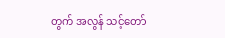တွက် အလွန် သင့်တော်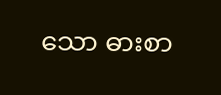သော ဓားစာ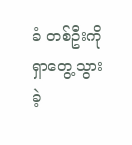ခံ တစ်ဦးကို ရှာတွေ့သွားခဲ့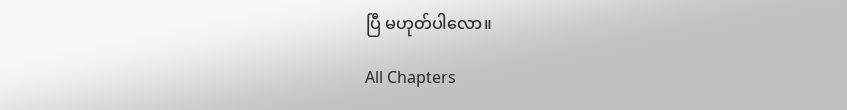ပြီ မဟုတ်ပါလော။

All Chapters